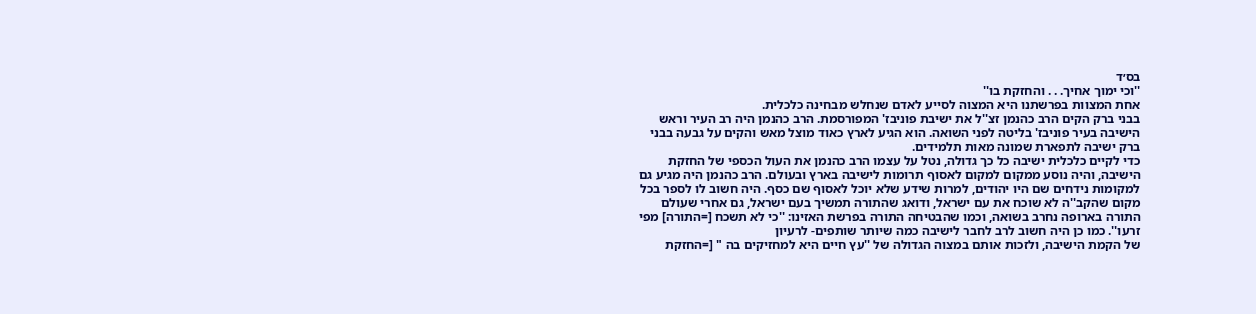בס׳ד
''וכי ימוך אחיך. . . והחזקת בו''
אחת המצוות בפרשתנו היא המצוה לסייע לאדם שנחלש מבחינה כלכלית.
בבני ברק הקים הרב כהנמן זצ''ל את ישיבת פוניבז' המפורסמת. הרב כהנמן היה רב העיר וראש הישיבה בעיר פוניבז' בליטה לפני השואה. הוא הגיע לארץ כאוד מוצל מאש והקים על גבעה בבני ברק ישיבה לתפארת שמונה מאות תלמידים.
כדי לקיים כלכלית ישיבה כל כך גדולה, נטל על עצמו הרב כהנמן את העול הכספי של החזקת הישיבה, והיה נוסע ממקום למקום לאסוף תרומות לישיבה בארץ ובעולם. הרב כהנמן היה מגיע גם למקומות נידחים שם היו יהודים, למרות שידע שלא יוכל לאסוף שם כסף. היה חשוב לו לספר בכל מקום שהקב''ה לא שוכח את עם ישראל, ודואג שהתורה תמשיך בעם ישראל, גם אחרי שעולם התורה בארופה נחרב בשואה, וכמו שהבטיחה התורה בפרשת האזינו: ''כי לא תשכח [=התורה] מפי זרעו''. כמו כן היה חשוב לרב לחבר לישיבה כמה שיותר שותפים- לרעיון
של הקמת הישיבה, ולזכות אותם במצוה הגדולה של ''עץ חיים היא למחזיקים בה " [=החזקת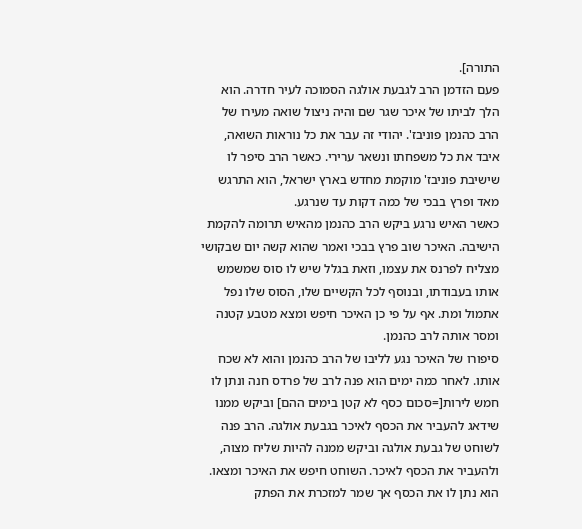התורה].
פעם הזדמן הרב לגבעת אולגה הסמוכה לעיר חדרה. הוא הלך לביתו של איכר שגר שם והיה ניצול שואה מעירו של הרב כהנמן פוניבז'. יהודי זה עבר את כל נוראות השואה, איבד את כל משפחתו ונשאר ערירי. כאשר הרב סיפר לו שישיבת פוניבז' מוקמת מחדש בארץ ישראל, הוא התרגש מאד ופרץ בבכי של כמה דקות עד שנרגע.
כאשר האיש נרגע ביקש הרב כהנמן מהאיש תרומה להקמת הישיבה. האיכר שוב פרץ בבכי ואמר שהוא קשה יום שבקושי מצליח לפרנס את עצמו, וזאת בגלל שיש לו סוס שמשמש אותו בעבודתו, ובנוסף לכל הקשיים שלו, הסוס שלו נפל אתמול ומת. אף על פי כן האיכר חיפש ומצא מטבע קטנה ומסר אותה לרב כהנמן.
סיפורו של האיכר נגע לליבו של הרב כהנמן והוא לא שכח אותו. לאחר כמה ימים הוא פנה לרב של פרדס חנה ונתן לו חמש לירות[=סכום כסף לא קטן בימים ההם] וביקש ממנו שידאג להעביר את הכסף לאיכר בגבעת אולגה. הרב פנה לשוחט של גבעת אולגה וביקש ממנה להיות שליח מצוה, ולהעביר את הכסף לאיכר. השוחט חיפש את האיכר ומצאו. הוא נתן לו את הכסף אך שמר למזכרת את הפתק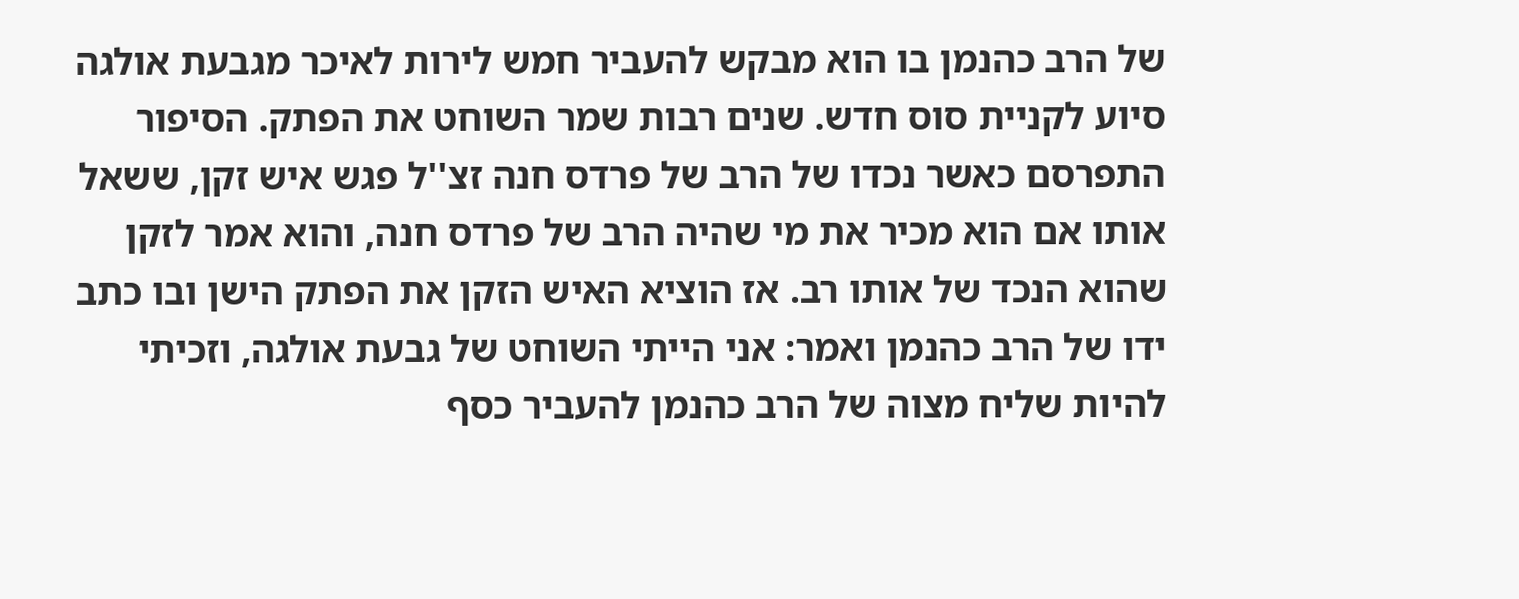של הרב כהנמן בו הוא מבקש להעביר חמש לירות לאיכר מגבעת אולגה סיוע לקניית סוס חדש. שנים רבות שמר השוחט את הפתק. הסיפור התפרסם כאשר נכדו של הרב של פרדס חנה זצ''ל פגש איש זקן, ששאל אותו אם הוא מכיר את מי שהיה הרב של פרדס חנה, והוא אמר לזקן שהוא הנכד של אותו רב. אז הוציא האיש הזקן את הפתק הישן ובו כתב ידו של הרב כהנמן ואמר: אני הייתי השוחט של גבעת אולגה, וזכיתי להיות שליח מצוה של הרב כהנמן להעביר כסף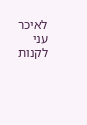לאיכר עני לקנות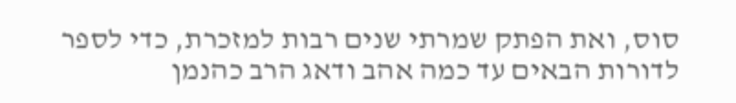סוס, ואת הפתק שמרתי שנים רבות למזכרת, כדי לספר לדורות הבאים עד כמה אהב ודאג הרב כהנמן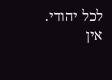לכל יהודי.
אין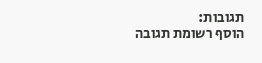תגובות:
הוסף רשומת תגובה